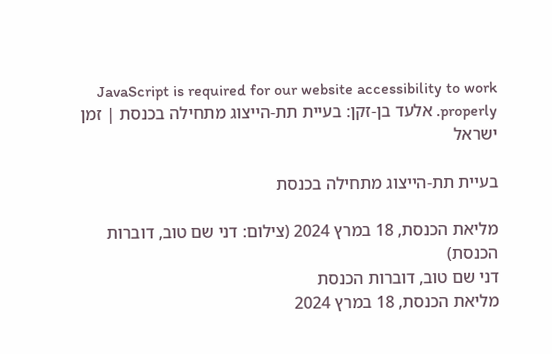JavaScript is required for our website accessibility to work properly. אלעד בן-זקן: בעיית תת-הייצוג מתחילה בכנסת | זמן ישראל

בעיית תת-הייצוג מתחילה בכנסת

מליאת הכנסת, 18 במרץ 2024 (צילום: דני שם טוב, דוברות הכנסת)
דני שם טוב, דוברות הכנסת
מליאת הכנסת, 18 במרץ 2024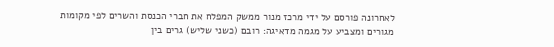לאחרונה פורסם על ידי מרכז מנור ממשק המפלח את חברי הכנסת והשרים לפי מקומות מגורים ומצביע על מגמה מדאיגה: רובם (כשני שליש) גרים בין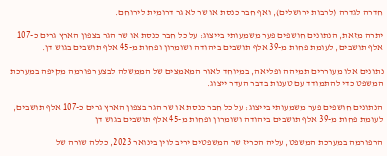חדרה לגדרה (לרבות ירושלים), ואף חבר כנסת או שר לא גר דרומית לירוחם.

יתרה מזאת, הנתונים חושפים פער משמעותי בייצוג: על כל חבר כנסת או שר הגר בצפון הארץ גרים כ-107 אלף תושבים, לעומת פחות מ-39 אלף תושבים ביהודה ושומרון ופחות מ-45 אלף תושבים בגוש דן.

נתונים אלו מעוררים תמיהה ופליאה, במיוחד לאור המאמצים של הממשלה לבצע רפורמה מקיפה במערכת המשפט כדי להתמודד עם טענות בדבר העדר ייצוג.

הנתונים חושפים פער משמעותי בייצוג: על כל חבר כנסת או שר הגר בצפון הארץ גרים כ-107 אלף תושבים, לעומת פחות מ-39 אלף תושבים ביהודה ושומרון ופחות מ-45 אלף תושבים בגוש דן

הרפורמה במערכת המשפט, עליה הכריז שר המשפטים יריב לוין בינואר 2023, כללה שורה של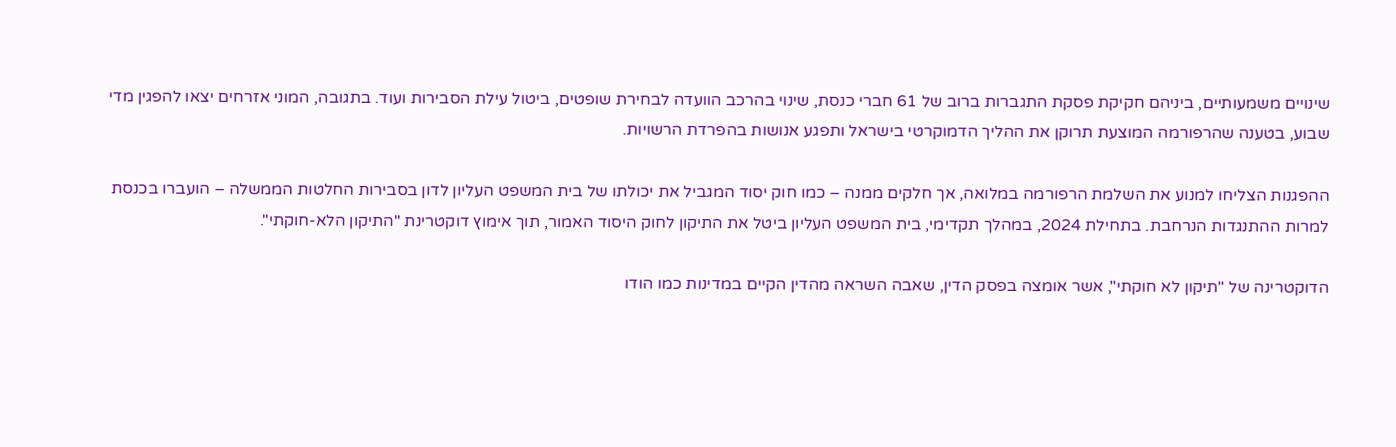שינויים משמעותיים, ביניהם חקיקת פסקת התגברות ברוב של 61 חברי כנסת, שינוי בהרכב הוועדה לבחירת שופטים, ביטול עילת הסבירות ועוד. בתגובה, המוני אזרחים יצאו להפגין מדי שבוע, בטענה שהרפורמה המוצעת תרוקן את ההליך הדמוקרטי בישראל ותפגע אנושות בהפרדת הרשויות.

ההפגנות הצליחו למנוע את השלמת הרפורמה במלואה, אך חלקים ממנה – כמו חוק יסוד המגביל את יכולתו של בית המשפט העליון לדון בסבירות החלטות הממשלה – הועברו בכנסת למרות ההתנגדות הנרחבת. בתחילת 2024, במהלך תקדימי, בית המשפט העליון ביטל את התיקון לחוק היסוד האמור, תוך אימוץ דוקטרינת "התיקון הלא-חוקתי".

הדוקטרינה של "תיקון לא חוקתי", אשר אומצה בפסק הדין, שאבה השראה מהדין הקיים במדינות כמו הודו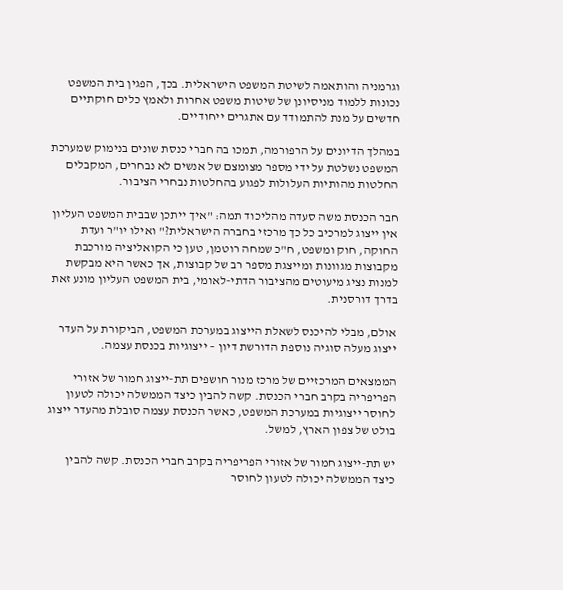וגרמניה והותאמה לשיטת המשפט הישראלית. בכך, הפגין בית המשפט נכונות ללמוד מניסיונן של שיטות משפט אחרות ולאמץ כלים חוקתיים חדשים על מנת להתמודד עם אתגרים ייחודיים.

במהלך הדיונים על הרפורמה, תמכו בה חברי כנסת שונים בנימוק שמערכת המשפט נשלטת על ידי מספר מצומצם של אנשים לא נבחרים, המקבלים החלטות מהותיות העלולות לפגוע בהחלטות נבחרי הציבור.

חבר הכנסת משה סעדה מהליכוד תמה: "איך ייתכן שבבית המשפט העליון אין ייצוג למרכיב כל כך מרכזי בחברה הישראלית?" ואילו יו"ר ועדת החוקה, חוק ומשפט, ח"כ שמחה רוטמן, טען כי הקואליציה מורכבת מקבוצות מגוונות ומייצגת מספר רב של קבוצות, אך כאשר היא מבקשת למנות נציג מיעוטים מהציבור הדתי-לאומי, בית המשפט העליון מונע זאת בדרך דורסנית.

אולם, מבלי להיכנס לשאלת הייצוג במערכת המשפט, הביקורת על העדר ייצוג מעלה סוגיה נוספת הדורשת דיון – ייצוגיות בכנסת עצמה.

הממצאים המרכזיים של מרכז מנור חושפים תת-ייצוג חמור של אזורי הפריפריה בקרב חברי הכנסת. קשה להבין כיצד הממשלה יכולה לטעון לחוסר ייצוגיות במערכת המשפט, כאשר הכנסת עצמה סובלת מהעדר ייצוג בולט של צפון הארץ, למשל.

יש תת-ייצוג חמור של אזורי הפריפריה בקרב חברי הכנסת. קשה להבין כיצד הממשלה יכולה לטעון לחוסר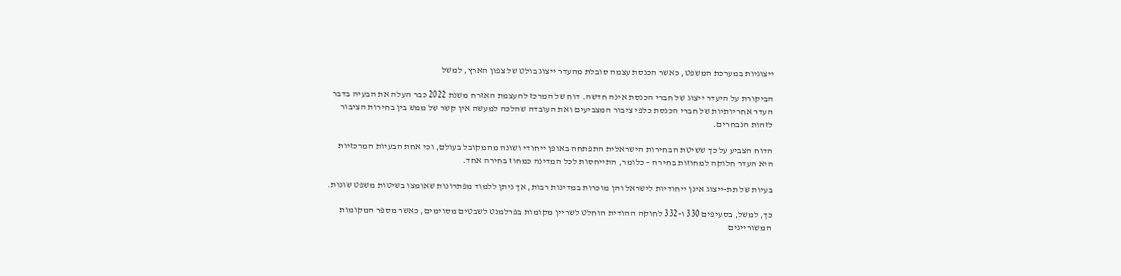ייצוגיות במערכת המשפט, כאשר הכנסת עצמה סובלת מהעדר ייצוג בולט של צפון הארץ, למשל

הביקורת על היעדר ייצוג של חברי הכנסת אינה חדשה. דוח של המרכז להעצמת האזרח משנת 2022 כבר העלה את הבעיה בדבר העדר אחריותיות של חברי הכנסת כלפי ציבור המצביעים ואת העובדה שהלכה למעשה אין קשר של ממש בין בחירות הציבור לזהות הנבחרים.

הדוח הצביע על כך ששיטת הבחירות הישראלית התפתחה באופן ייחודי ושונה מהמקובל בעולם, וכי אחת הבעיות המרכזיות היא העדר חלוקה למחוזות בחירה – כלומר, התייחסות לכל המדינה כמחוז בחירה אחד.

בעיות של תת-ייצוג אינן ייחודיות לישראל והן מוכרות במדינות רבות, אך ניתן ללמוד מפתרונות שאומצו בשיטות משפט שונות.

כך, למשל, בסעיפים 330 ו-332 לחוקה ההודית הוחלט לשריין מקומות בפרלמנט לשבטים מסוימים, כאשר מספר המקומות המשוריינים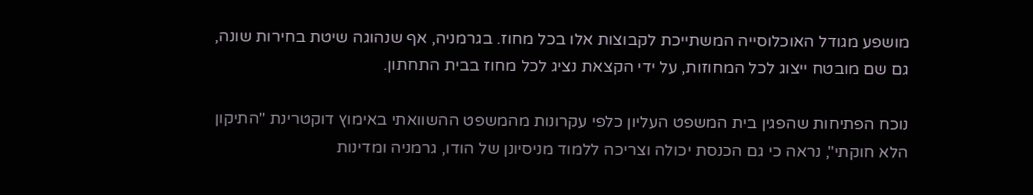מושפע מגודל האוכלוסייה המשתייכת לקבוצות אלו בכל מחוז. בגרמניה, אף שנהוגה שיטת בחירות שונה, גם שם מובטח ייצוג לכל המחוזות, על ידי הקצאת נציג לכל מחוז בבית התחתון.

נוכח הפתיחות שהפגין בית המשפט העליון כלפי עקרונות מהמשפט ההשוואתי באימוץ דוקטרינת "התיקון הלא חוקתי", נראה כי גם הכנסת יכולה וצריכה ללמוד מניסיונן של הודו, גרמניה ומדינות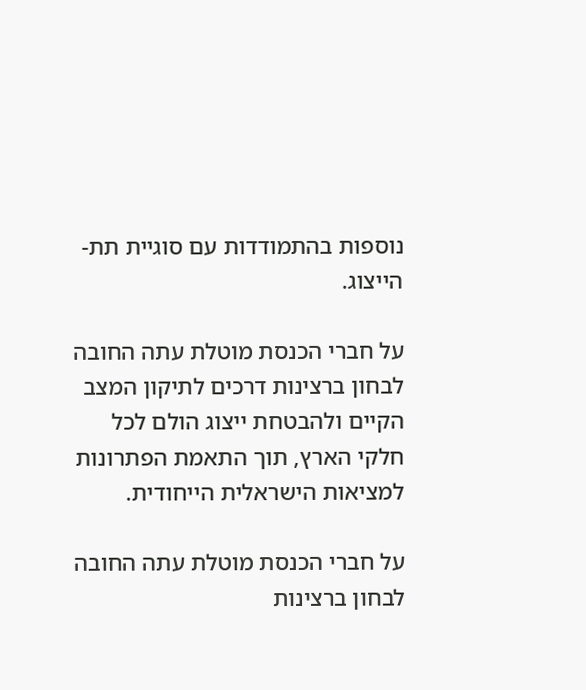נוספות בהתמודדות עם סוגיית תת-הייצוג.

על חברי הכנסת מוטלת עתה החובה לבחון ברצינות דרכים לתיקון המצב הקיים ולהבטחת ייצוג הולם לכל חלקי הארץ, תוך התאמת הפתרונות למציאות הישראלית הייחודית.

על חברי הכנסת מוטלת עתה החובה לבחון ברצינות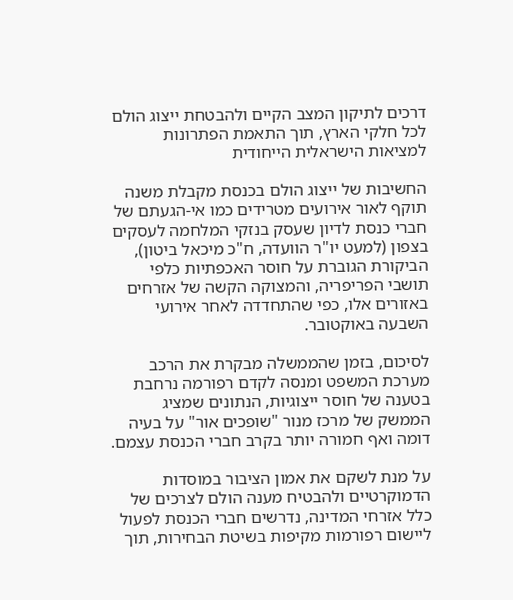דרכים לתיקון המצב הקיים ולהבטחת ייצוג הולם לכל חלקי הארץ, תוך התאמת הפתרונות למציאות הישראלית הייחודית

החשיבות של ייצוג הולם בכנסת מקבלת משנה תוקף לאור אירועים מטרידים כמו אי-הגעתם של חברי כנסת לדיון שעסק בנזקי המלחמה לעסקים בצפון (למעט יו"ר הוועדה, ח"כ מיכאל ביטון), הביקורת הגוברת על חוסר האכפתיות כלפי תושבי הפריפריה, והמצוקה הקשה של אזרחים באזורים אלו, כפי שהתחדדה לאחר אירועי השבעה באוקטובר.

לסיכום, בזמן שהממשלה מבקרת את הרכב מערכת המשפט ומנסה לקדם רפורמה נרחבת בטענה של חוסר ייצוגיות, הנתונים שמציג הממשק של מרכז מנור "שופכים אור" על בעיה דומה ואף חמורה יותר בקרב חברי הכנסת עצמם.

על מנת לשקם את אמון הציבור במוסדות הדמוקרטיים ולהבטיח מענה הולם לצרכים של כלל אזרחי המדינה, נדרשים חברי הכנסת לפעול ליישום רפורמות מקיפות בשיטת הבחירות, תוך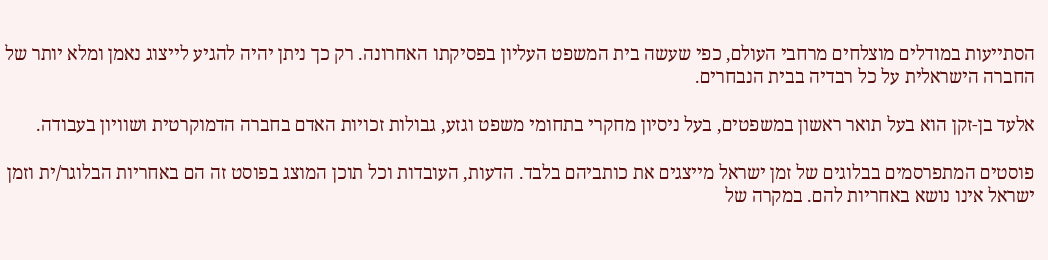הסתייעות במודלים מוצלחים מרחבי העולם, כפי שעשה בית המשפט העליון בפסיקתו האחרונה. רק כך ניתן יהיה להגיע לייצוג נאמן ומלא יותר של החברה הישראלית על כל רבדיה בבית הנבחרים.

אלעד בן-זקן הוא בעל תואר ראשון במשפטים, בעל ניסיון מחקרי בתחומי משפט וגזע, גבולות זכויות האדם בחברה הדמוקרטית ושוויון בעבודה.

פוסטים המתפרסמים בבלוגים של זמן ישראל מייצגים את כותביהם בלבד. הדעות, העובדות וכל תוכן המוצג בפוסט זה הם באחריות הבלוגר/ית וזמן ישראל אינו נושא באחריות להם. במקרה של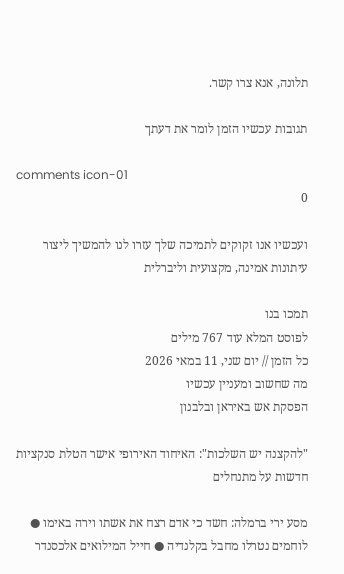תלונה, אנא צרו קשר.

תגובות עכשיו הזמן לומר את דעתך

comments icon-01
0

ועכשיו אנו זקוקים לתמיכה שלך עזרו לנו להמשיך ליצור עיתונות אמינה, מקצועית וליברלית

תמכו בנו
לפוסט המלא עוד 767 מילים
כל הזמן // יום שני, 11 במאי 2026
מה שחשוב ומעניין עכשיו
הפסקת אש באיראן ובלבנון

"להקצנה יש השלכות": האיחוד האירופי אישר הטלת סנקציות חדשות על מתנחלים

מסע ירי ברמלה: חשד כי אדם רצח את אשתו וירה באימו ● לוחמים נטרלו מחבל בקלנדיה ● חייל המילואים אלכסנדר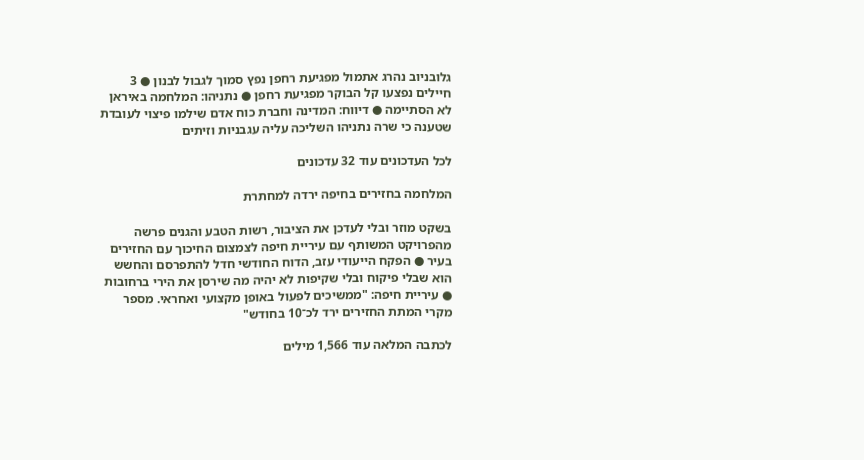גלובניוב נהרג אתמול מפגיעת רחפן נפץ סמוך לגבול לבנון ● 3 חיילים נפצעו קל הבוקר מפגיעת רחפן ● נתניהו: המלחמה באיראן לא הסתיימה ● דיווח: המדינה וחברת כוח אדם שילמו פיצוי לעובדת שטענה כי שרה נתניהו השליכה עליה עגבניות וזיתים

לכל העדכונים עוד 32 עדכונים

המלחמה בחזירים בחיפה ירדה למחתרת

בשקט מוזר ובלי לעדכן את הציבור, רשות הטבע והגנים פרשה מהפרויקט המשותף עם עיריית חיפה לצמצום החיכוך עם החזירים בעיר ● הפקח הייעודי עזב, הדוח החודשי חדל להתפרסם והחשש הוא שבלי פיקוח ובלי שקיפות לא יהיה מה שירסן את הירי ברחובות ● עיריית חיפה: "ממשיכים לפעול באופן מקצועי ואחראי. מספר מקרי המתת החזירים ירד לכ־10 בחודש"

לכתבה המלאה עוד 1,566 מילים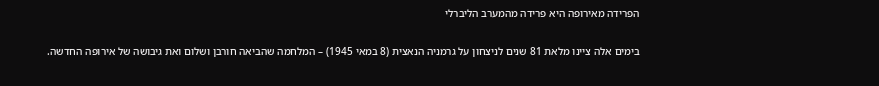הפרידה מאירופה היא פרידה מהמערב הליברלי

בימים אלה ציינו מלאת 81 שנים לניצחון על גרמניה הנאצית (8 במאי 1945) – המלחמה שהביאה חורבן ושלום ואת גיבושה של אירופה החדשה.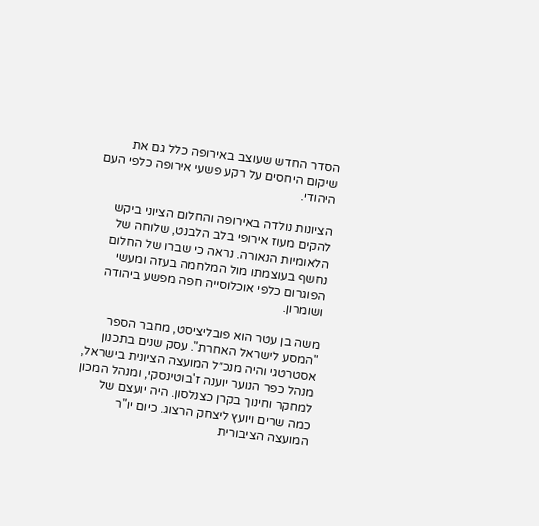הסדר החדש שעוצב באירופה כלל גם את שיקום היחסים על רקע פשעי אירופה כלפי העם היהודי.

הציונות נולדה באירופה והחלום הציוני ביקש להקים מעוז אירופי בלב הלבנט, שלוחה של הלאומיות הנאורה. נראה כי שברו של החלום נחשף בעוצמתו מול המלחמה בעזה ומעשי הפוגרום כלפי אוכלוסייה חפה מפשע ביהודה ושומרון.

משה בן עטר הוא פובליציסט, מחבר הספר "המסע לישראל האחרת". עסק שנים בתכנון אסטרטגי והיה מנכ״ל המועצה הציונית בישראל, מנהל כפר הנוער יוענה ז'בוטינסקי, ומנהל המכון למחקר וחינוך בקרן כצנלסון. היה יועצם של כמה שרים ויועץ ליצחק הרצוג. כיום יו"ר המועצה הציבורית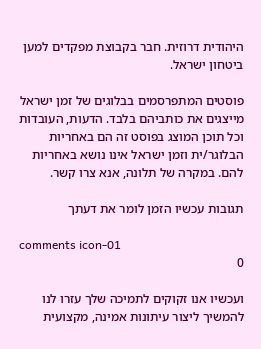היהודית דרוזית. חבר בקבוצת מפקדים למען ביטחון ישראל.

פוסטים המתפרסמים בבלוגים של זמן ישראל מייצגים את כותביהם בלבד. הדעות, העובדות וכל תוכן המוצג בפוסט זה הם באחריות הבלוגר/ית וזמן ישראל אינו נושא באחריות להם. במקרה של תלונה, אנא צרו קשר.

תגובות עכשיו הזמן לומר את דעתך

comments icon-01
0

ועכשיו אנו זקוקים לתמיכה שלך עזרו לנו להמשיך ליצור עיתונות אמינה, מקצועית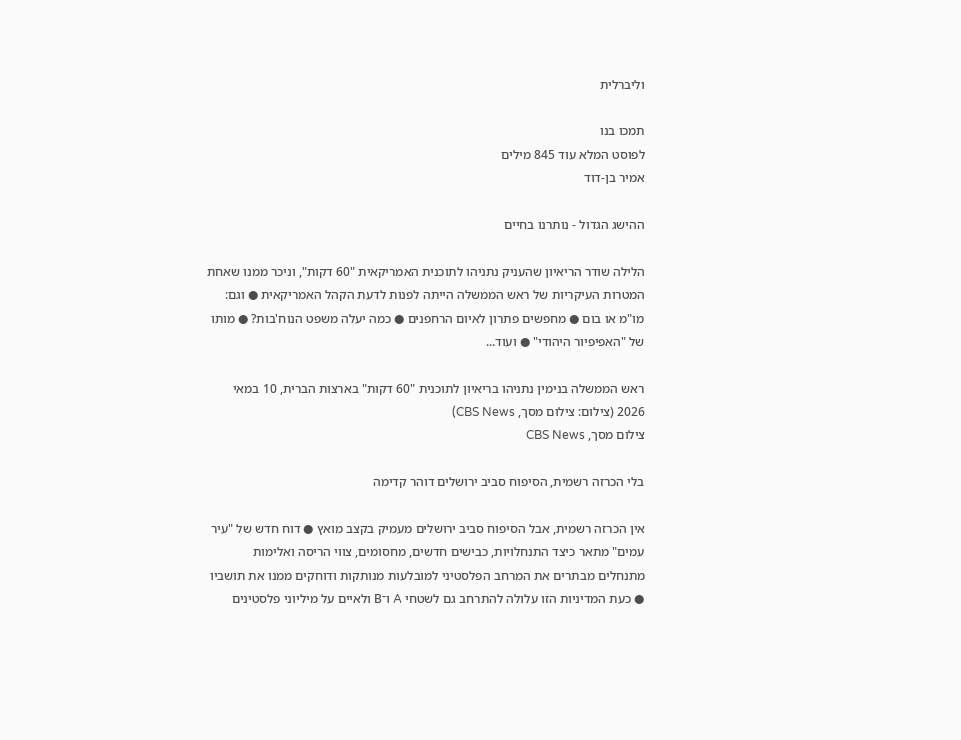וליברלית

תמכו בנו
לפוסט המלא עוד 845 מילים
אמיר בן-דוד

ההישג הגדול - נותרנו בחיים

הלילה שודר הריאיון שהעניק נתניהו לתוכנית האמריקאית "60 דקות", וניכר ממנו שאחת המטרות העיקריות של ראש הממשלה הייתה לפנות לדעת הקהל האמריקאית ● וגם: מו"מ או בום ● מחפשים פתרון לאיום הרחפנים ● כמה יעלה משפט הנוח'בות? ● מותו של "האפיפיור היהודי" ● ועוד...

ראש הממשלה בנימין נתניהו בריאיון לתוכנית "60 דקות" בארצות הברית, 10 במאי 2026 (צילום: צילום מסך, CBS News)
צילום מסך, CBS News

בלי הכרזה רשמית, הסיפוח סביב ירושלים דוהר קדימה

אין הכרזה רשמית, אבל הסיפוח סביב ירושלים מעמיק בקצב מואץ ● דוח חדש של "עיר עמים" מתאר כיצד התנחלויות, כבישים חדשים, מחסומים, צווי הריסה ואלימות מתנחלים מבתרים את המרחב הפלסטיני למובלעות מנותקות ודוחקים ממנו את תושביו ● כעת המדיניות הזו עלולה להתרחב גם לשטחי A ו־B ולאיים על מיליוני פלסטינים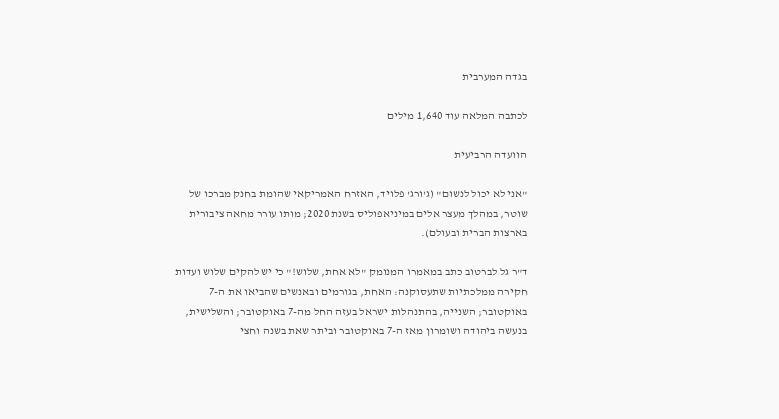בגדה המערבית

לכתבה המלאה עוד 1,640 מילים

הוועדה הרביעית

"אני לא יכול לנשום" (ג'ורג' פלויד, האזרח האמריקאי שהומת בחנק מברכו של שוטר, במהלך מעצר אלים במיניאפוליס בשנת 2020; מותו עורר מחאה ציבורית בארצות הברית ובעולם).

ד"ר גל לברטוב כתב במאמרו המנומק "לא אחת, שלוש!" כי יש להקים שלוש ועדות חקירה ממלכתיות שתעסוקנה: האחת, בגורמים ובאנשים שהביאו את ה-7 באוקטובר; השנייה, בהתנהלות ישראל בעזה החל מה-7 באוקטובר; והשלישית, בנעשה ביהודה ושומרון מאז ה-7 באוקטובר וביתר שאת בשנה וחצי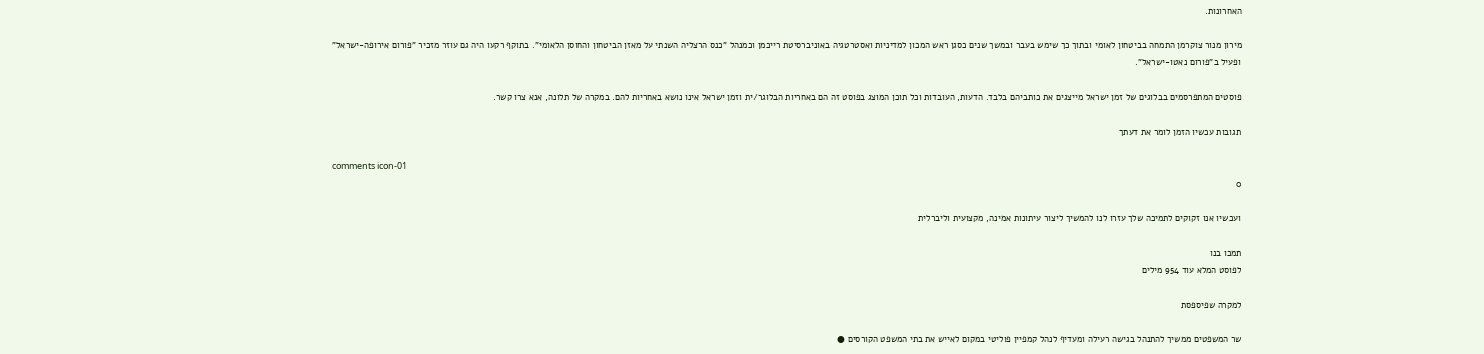האחרונות.

מירון מנור צוקרמן התמחה בביטחון לאומי ובתוך כך שימש בעבר ובמשך שנים כסגן ראש המכון למדיניות ואסטרטגיה באוניברסיטת רייכמן וכמנהל "כנס הרצליה השנתי על מאזן הביטחון והחוסן הלאומי". בתוקף רקעו היה גם עוזר מזכיר "פורום אירופה-ישראל" ופעיל ב"פורום נאטו-ישראל".

פוסטים המתפרסמים בבלוגים של זמן ישראל מייצגים את כותביהם בלבד. הדעות, העובדות וכל תוכן המוצג בפוסט זה הם באחריות הבלוגר/ית וזמן ישראל אינו נושא באחריות להם. במקרה של תלונה, אנא צרו קשר.

תגובות עכשיו הזמן לומר את דעתך

comments icon-01
0

ועכשיו אנו זקוקים לתמיכה שלך עזרו לנו להמשיך ליצור עיתונות אמינה, מקצועית וליברלית

תמכו בנו
לפוסט המלא עוד 954 מילים

למקרה שפיספסת

שר המשפטים ממשיך להתנהל בגישה רעילה ומעדיף לנהל קמפיין פוליטי במקום לאייש את בתי המשפט הקורסים ●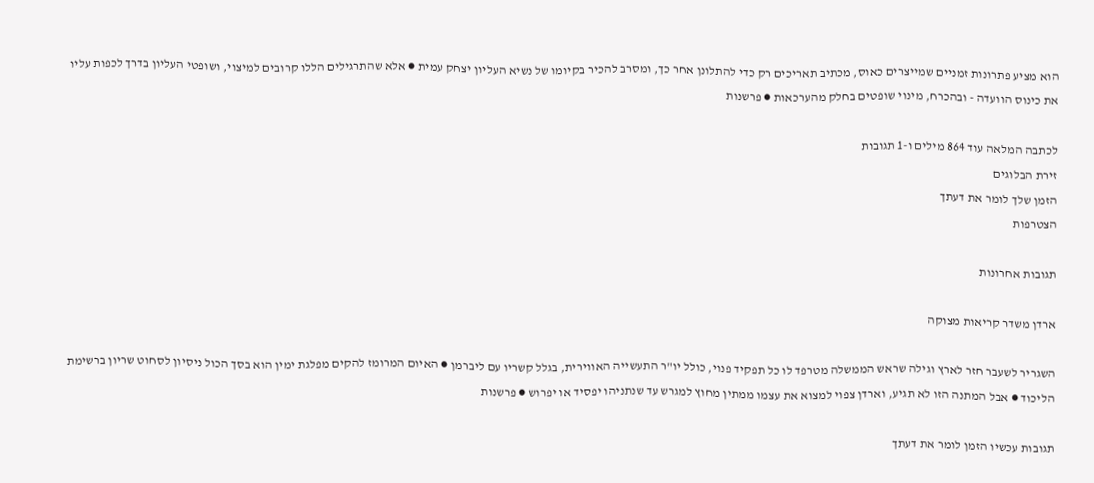הוא מציע פתרונות זמניים שמייצרים כאוס, מכתיב תאריכים רק כדי להתלונן אחר כך, ומסרב להכיר בקיומו של נשיא העליון יצחק עמית ● אלא שהתרגילים הללו קרובים למיצוי, ושופטי העליון בדרך לכפות עליו את כינוס הוועדה - ובהכרח, מינוי שופטים בחלק מהערכאות ● פרשנות

לכתבה המלאה עוד 864 מילים ו-1 תגובות
זירת הבלוגים
הזמן שלך לומר את דעתך
הצטרפות

תגובות אחרונות

ארדן משדר קריאות מצוקה

השגריר לשעבר חזר לארץ וגילה שראש הממשלה מטרפד לו כל תפקיד פנוי, כולל יו"ר התעשייה האווירית, בגלל קשריו עם ליברמן ● האיום המרומז להקים מפלגת ימין הוא בסך הכול ניסיון לסחוט שריון ברשימת הליכוד ● אבל המתנה הזו לא תגיע, וארדן צפוי למצוא את עצמו ממתין מחוץ למגרש עד שנתניהו יפסיד או יפרוש ● פרשנות

תגובות עכשיו הזמן לומר את דעתך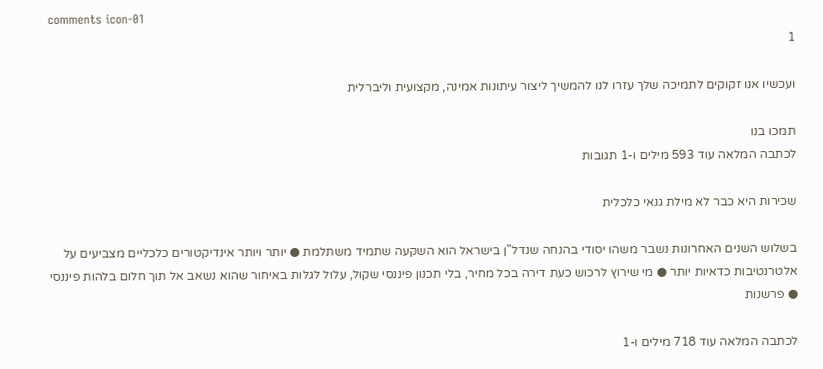comments icon-01
1

ועכשיו אנו זקוקים לתמיכה שלך עזרו לנו להמשיך ליצור עיתונות אמינה, מקצועית וליברלית

תמכו בנו
לכתבה המלאה עוד 593 מילים ו-1 תגובות

שכירות היא כבר לא מילת גנאי כלכלית

בשלוש השנים האחרונות נשבר משהו יסודי בהנחה שנדל"ן בישראל הוא השקעה שתמיד משתלמת ● יותר ויותר אינדיקטורים כלכליים מצביעים על אלטרנטיבות כדאיות יותר ● מי שירוץ לרכוש כעת דירה בכל מחיר, בלי תכנון פיננסי שקול, עלול לגלות באיחור שהוא נשאב אל תוך חלום בלהות פיננסי ● פרשנות

לכתבה המלאה עוד 718 מילים ו-1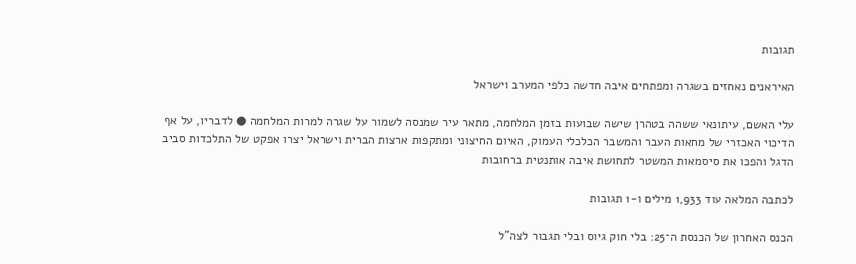תגובות

האיראנים נאחזים בשגרה ומפתחים איבה חדשה כלפי המערב וישראל

עלי האשם, עיתונאי ששהה בטהרן שישה שבועות בזמן המלחמה, מתאר עיר שמנסה לשמור על שגרה למרות המלחמה ● לדבריו, על אף הדיכוי האכזרי של מחאות העבר והמשבר הכלכלי העמוק, האיום החיצוני ומתקפות ארצות הברית וישראל יצרו אפקט של התלכדות סביב הדגל והפכו את סיסמאות המשטר לתחושת איבה אותנטית ברחובות

לכתבה המלאה עוד 1,933 מילים ו-1 תגובות

הכנס האחרון של הכנסת ה־25: בלי חוק גיוס ובלי תגבור לצה"ל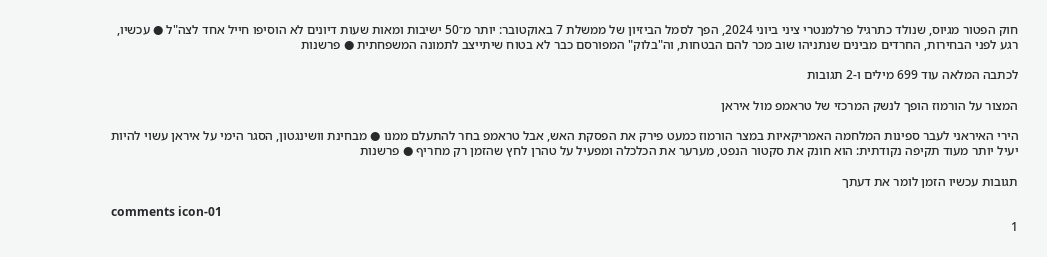חוק הפטור מגיוס, שנולד כתרגיל פרלמנטרי ציני ביוני 2024, הפך לסמל הביזיון של ממשלת 7 באוקטובר: יותר מ־50 ישיבות ומאות שעות דיונים לא הוסיפו חייל אחד לצה"ל ● עכשיו, רגע לפני הבחירות, החרדים מבינים שנתניהו שוב מכר להם הבטחות, וה"בלוק" המפורסם כבר לא בטוח שיתייצב לתמונה המשפחתית ● פרשנות

לכתבה המלאה עוד 699 מילים ו-2 תגובות

המצור על הורמוז הופך לנשק המרכזי של טראמפ מול איראן

הירי האיראני לעבר ספינות המלחמה האמריקאיות במצר הורמוז כמעט פירק את הפסקת האש, אבל טראמפ בחר להתעלם ממנו ● מבחינת וושינגטון, הסגר הימי על איראן עשוי להיות יעיל יותר מעוד תקיפה נקודתית: הוא חונק את סקטור הנפט, מערער את הכלכלה ומפעיל על טהרן לחץ שהזמן רק מחריף ● פרשנות

תגובות עכשיו הזמן לומר את דעתך

comments icon-01
1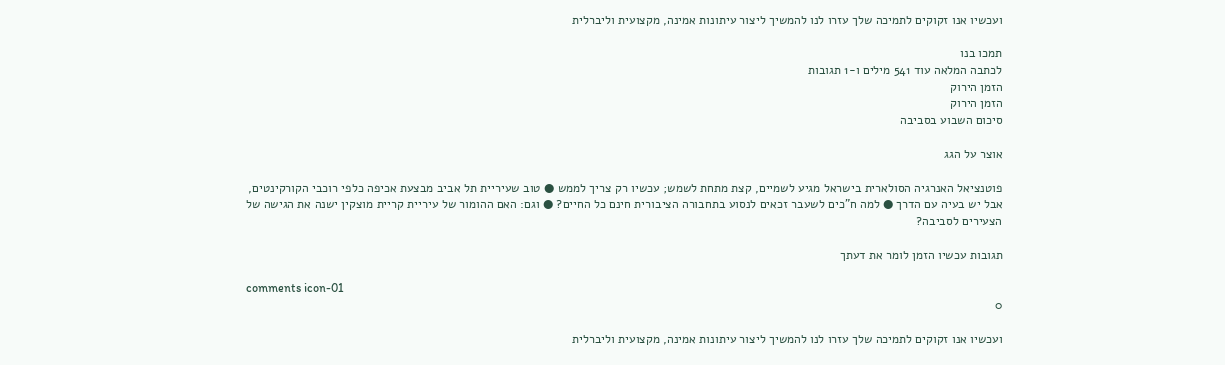ועכשיו אנו זקוקים לתמיכה שלך עזרו לנו להמשיך ליצור עיתונות אמינה, מקצועית וליברלית

תמכו בנו
לכתבה המלאה עוד 541 מילים ו-1 תגובות
הזמן הירוק
הזמן הירוק
סיכום השבוע בסביבה

אוצר על הגג

פוטנציאל האנרגיה הסולארית בישראל מגיע לשמיים, קצת מתחת לשמש; עכשיו רק צריך לממש ● טוב שעיריית תל אביב מבצעת אכיפה כלפי רוכבי הקורקינטים, אבל יש בעיה עם הדרך ● למה ח"כים לשעבר זכאים לנסוע בתחבורה הציבורית חינם כל החיים? ● וגם: האם ההומור של עיריית קריית מוצקין ישנה את הגישה של הצעירים לסביבה?

תגובות עכשיו הזמן לומר את דעתך

comments icon-01
0

ועכשיו אנו זקוקים לתמיכה שלך עזרו לנו להמשיך ליצור עיתונות אמינה, מקצועית וליברלית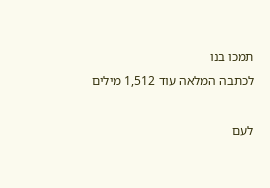תמכו בנו
לכתבה המלאה עוד 1,512 מילים

לעם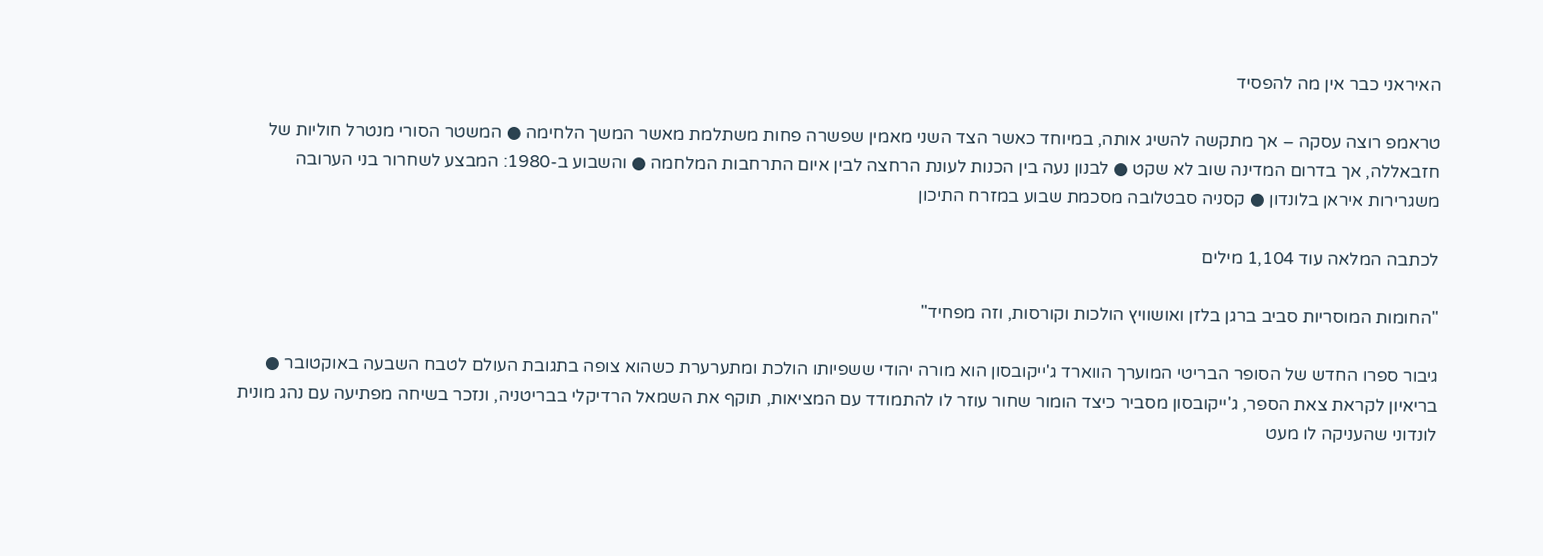האיראני כבר אין מה להפסיד

טראמפ רוצה עסקה – אך מתקשה להשיג אותה, במיוחד כאשר הצד השני מאמין שפשרה פחות משתלמת מאשר המשך הלחימה ● המשטר הסורי מנטרל חוליות של חזבאללה, אך בדרום המדינה שוב לא שקט ● לבנון נעה בין הכנות לעונת הרחצה לבין איום התרחבות המלחמה ● והשבוע ב-1980: המבצע לשחרור בני הערובה משגרירות איראן בלונדון ● קסניה סבטלובה מסכמת שבוע במזרח התיכון

לכתבה המלאה עוד 1,104 מילים

"החומות המוסריות סביב ברגן בלזן ואושוויץ הולכות וקורסות, וזה מפחיד"

גיבור ספרו החדש של הסופר הבריטי המוערך הווארד ג'ייקובסון הוא מורה יהודי ששפיותו הולכת ומתערערת כשהוא צופה בתגובת העולם לטבח השבעה באוקטובר ● בריאיון לקראת צאת הספר, ג'ייקובסון מסביר כיצד הומור שחור עוזר לו להתמודד עם המציאות, תוקף את השמאל הרדיקלי בבריטניה, ונזכר בשיחה מפתיעה עם נהג מונית לונדוני שהעניקה לו מעט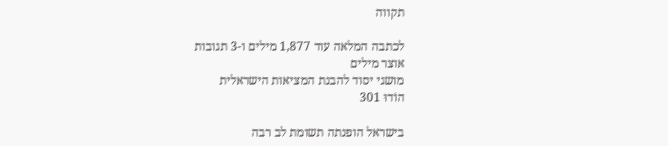תקווה

לכתבה המלאה עוד 1,877 מילים ו-3 תגובות
אוצר מילים
מושגי יסוד להבנת המציאות הישראלית
הוֹדוּ 301

בישראל הופנתה תשומת לב רבה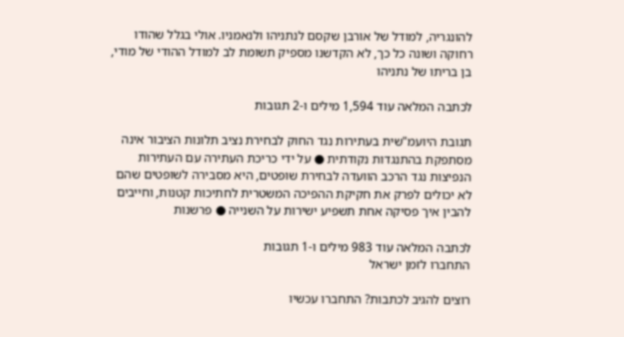להונגריה, למודל של אורבן שקסם לנתניהו ולנאמניו. אולי בגלל שהודו רחוקה ושונה כל כך, לא הקדשנו מספיק תשומת לב למודל ההודי של מודי, בן בריתו של נתניהו

לכתבה המלאה עוד 1,594 מילים ו-2 תגובות

תגובת היועמ"שית בעתירות נגד החוק לבחירת נציב תלונות הציבור אינה מסתפקת בהתנגדות נקודתית ● על ידי כריכת העתירה עם העתירות הנפיצות נגד הרכב הוועדה לבחירת שופטים, היא מסבירה לשופטים שהם לא יכולים לפרק את חקיקת ההפיכה המשטרית לחתיכות קטנות, וחייבים להבין איך פסיקה אחת תשפיע ישירות על השנייה ● פרשנות

לכתבה המלאה עוד 983 מילים ו-1 תגובות
התחברו לזמן ישראל

רוצים להגיב לכתבות? התחברו עכשיו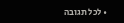• לכל תגובה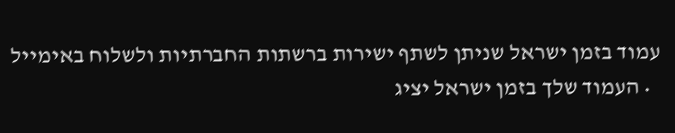עמוד בזמן ישראל שניתן לשתף ישירות ברשתות החברתיות ולשלוח באימייל
  • העמוד שלך בזמן ישראל יציג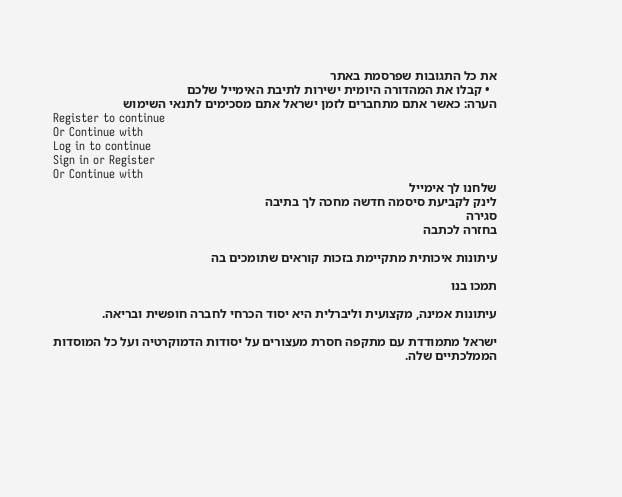את כל התגובות שפרסמת באתר
  • קבלו את המהדורה היומית ישירות לתיבת האימייל שלכם
הערה: כאשר אתם מתחברים לזמן ישראל אתם מסכימים לתנאי השימוש
Register to continue
Or Continue with
Log in to continue
Sign in or Register
Or Continue with
שלחנו לך אימייל
לינק לקביעת סיסמה חדשה מחכה לך בתיבה
סגירה
בחזרה לכתבה

עיתונות איכותית מתקיימת בזכות קוראים שתומכים בה

תמכו בנו

עיתונות אמינה, מקצועית וליברלית היא יסוד הכרחי לחברה חופשית ובריאה.

ישראל מתמודדת עם מתקפה חסרת מעצורים על יסודות הדמוקרטיה ועל כל המוסדות הממלכתיים שלה.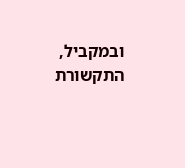ובמקביל, התקשורת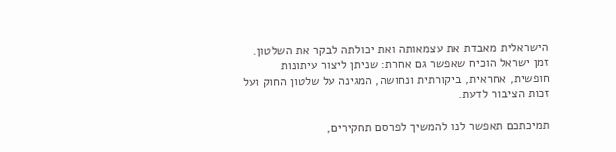הישראלית מאבדת את עצמאותה ואת יכולתה לבקר את השלטון. זמן ישראל הוכיח שאפשר גם אחרת: שניתן ליצור עיתונות חופשית, אחראית, ביקורתית ונחושה, המגינה על שלטון החוק ועל זכות הציבור לדעת.

תמיכתכם תאפשר לנו להמשיך לפרסם תחקירים,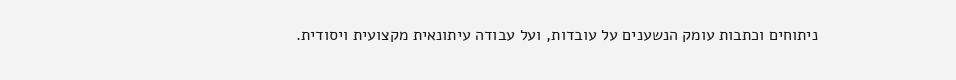ניתוחים וכתבות עומק הנשענים על עובדות, ועל עבודה עיתונאית מקצועית ויסודית.